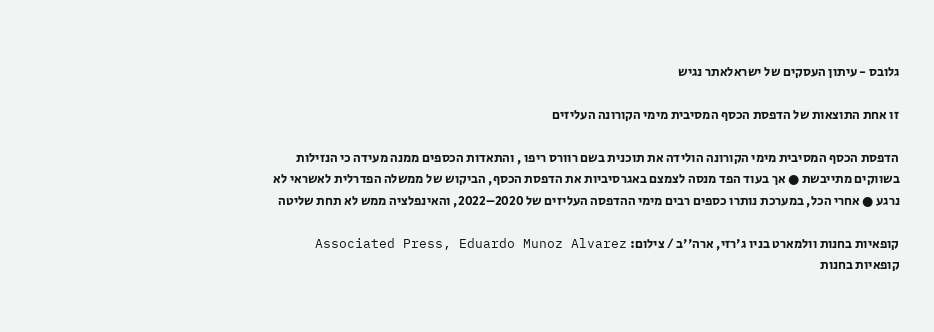גלובס - עיתון העסקים של ישראלאתר נגיש

זו אחת התוצאות של הדפסת הכסף המסיבית מימי הקורונה העליזים

הדפסת הכסף המסיבית מימי הקורונה הולידה את תוכנית בשם רוורס ריפו , והתאדות הכספים ממנה מעידה כי הנזילות בשווקים מתייבשת ● אך בעוד הפד מנסה לצמצם באגרסיביות את הדפסת הכסף, הביקוש של ממשלה הפדרלית לאשראי לא נרגע ● אחרי הכל, במערכת נותרו כספים רבים מימי ההדפסה העליזים של 2020–2022, והאינפלציה ממש לא תחת שליטה

קופאיות בחנות וולמארט בניו ג'רזי, ארה''ב / צילום: Associated Press, Eduardo Munoz Alvarez
קופאיות בחנות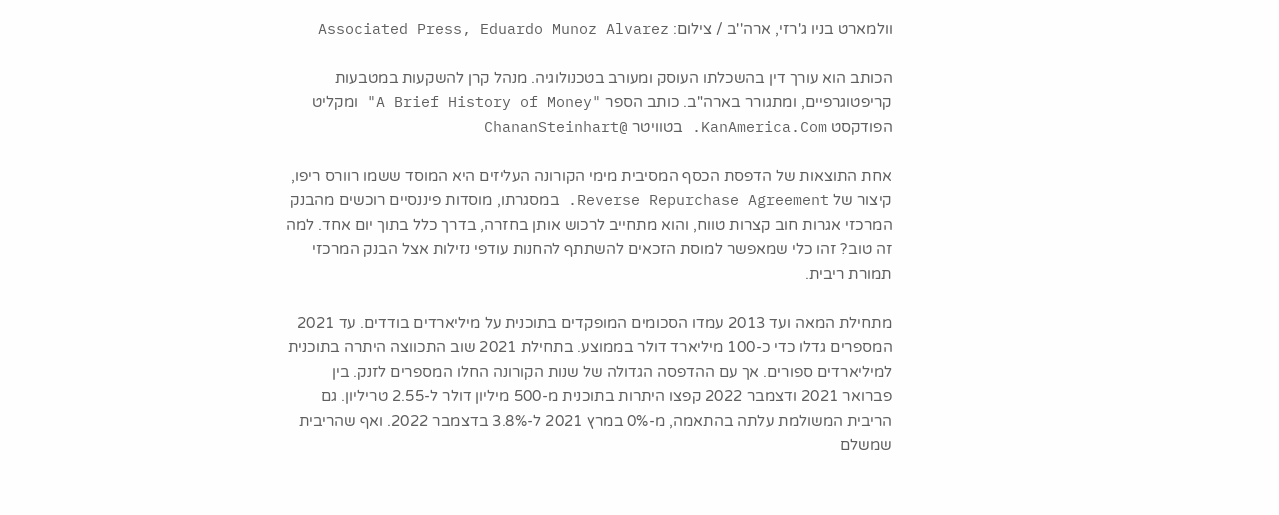וולמארט בניו ג'רזי, ארה''ב / צילום: Associated Press, Eduardo Munoz Alvarez

הכותב הוא עורך דין בהשכלתו העוסק ומעורב בטכנולוגיה. מנהל קרן להשקעות במטבעות קריפטוגרפיים, ומתגורר בארה"ב. כותב הספר "A Brief History of Money" ומקליט הפודקסט KanAmerica.Com. בטוויטר @ChananSteinhart

אחת התוצאות של הדפסת הכסף המסיבית מימי הקורונה העליזים היא המוסד ששמו רוורס ריפו, קיצור של Reverse Repurchase Agreement. במסגרתו, מוסדות פיננסיים רוכשים מהבנק המרכזי אגרות חוב קצרות טווח, והוא מתחייב לרכוש אותן בחזרה, בדרך כלל בתוך יום אחד. למה זה טוב? זהו כלי שמאפשר למוסת הזכאים להשתתף להחנות עודפי נזילות אצל הבנק המרכזי תמורת ריבית.

מתחילת המאה ועד 2013 עמדו הסכומים המופקדים בתוכנית על מיליארדים בודדים. עד 2021 המספרים גדלו כדי כ-100 מיליארד דולר בממוצע. בתחילת 2021 שוב התכווצה היתרה בתוכנית למיליארדים ספורים. אך עם ההדפסה הגדולה של שנות הקורונה החלו המספרים לזנק. בין פברואר 2021 ודצמבר 2022 קפצו היתרות בתוכנית מ-500 מיליון דולר ל-2.55 טריליון. גם הריבית המשולמת עלתה בהתאמה, מ-0% במרץ 2021 ל-3.8% בדצמבר 2022. ואף שהריבית שמשלם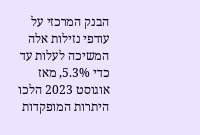הבנק המרכזי על עודפי נזילות אלה המשיכה לעלות עד כדי 5.3%, מאז אוגוסט 2023 הלכו היתרות המופקדות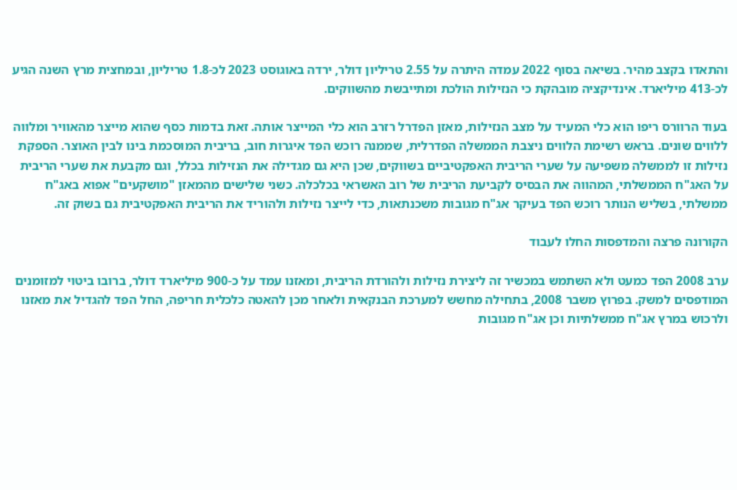והתאדו בקצב מהיר. בשיאה בסוף 2022 עמדה היתרה על 2.55 טריליון דולר, ירדה באוגוסט 2023 לכ-1.8 טריליון, ובמחצית מרץ השנה הגיע לכ-413 מיליארד. אינדיקציה מובהקת כי הנזילות הולכת ומתייבשת מהשווקים.

בעוד הרוורס ריפו הוא כלי המעיד על מצב הנזילות, מאזן הפדרל רזרב הוא כלי המייצר אותה. זאת בדמות כסף שהוא מייצר מהאוויר ומלווה ללווים שונים. בראש רשימת הלווים ניצבת הממשלה הפדרלית, שממנה רוכש הפד איגרות חוב, בריבית המוסכמת בינו לבין האוצר. הספקת נזילות זו לממשלה משפיעה על שערי הריבית האפקטיביים בשווקים, שכן היא גם מגדילה את הנזילות בכלל, וגם מקבעת את שערי הריבית על האג"ח הממשלתי, המהווה את הבסיס לקביעת הריבית של רוב האשראי בכלכלה. כשני שלישים מהמאזן "מושקעים" אפוא באג"ח ממשלתי, בשליש הנותר רוכש הפד בעיקר אג"ח מגובות משכנתאות, כדי לייצר נזילות ולהוריד את הריבית האפקטיבית גם בשוק זה.

הקורונה פרצה והמדפסות החלו לעבוד

ערב 2008 הפד כמעט ולא השתמש במכשיר זה ליצירת נזילות ולהורדת הריבית, ומאזנו עמד על כ-900 מיליארד דולר, ברובו ביטוי למזומנים המודפסים למשק. בפרוץ משבר 2008, בתחילה מחשש למערכת הבנקאית ולאחר מכן להאטה כלכלית חריפה, החל הפד להגדיל את מאזנו ולרכוש במרץ אג"ח ממשלתיות וכן אג"ח מגובות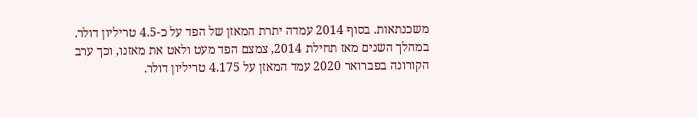משכנתאות. בסוף 2014 עמדה יתרת המאזן של הפד על כ-4.5 טריליון דולר. במהלך השנים מאז תחילת 2014, צמצם הפד מעט ולאט את מאזנו, וכך ערב הקורונה בפברואר 2020 עמד המאזן על 4.175 טריליון דולר.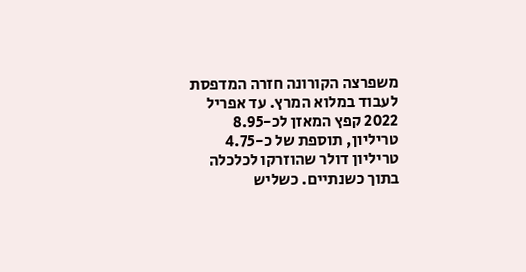משפרצה הקורונה חזרה המדפסת לעבוד במלוא המרץ. עד אפריל 2022 קפץ המאזן לכ-8.95 טריליון, תוספת של כ-4.75 טריליון דולר שהוזרקו לכלכלה בתוך כשנתיים. כשליש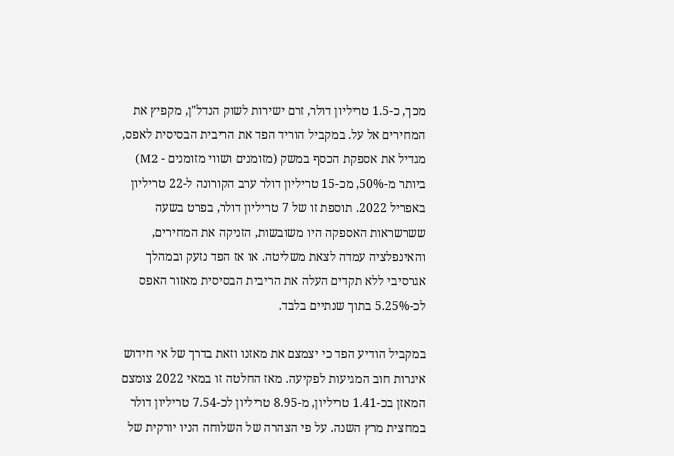מכך, כ-1.5 טריליון דולר, זרם ישירות לשוק הנדל"ן, מקפיץ את המחירים אל על. במקביל הוריד הפד את הריבית הבסיסית לאפס, מגדיל את אספקת הכסף במשק (מזומנים ושווי מזומנים - M2) ביותר מ-50%, מכ-15 טריליון דולר ערב הקורונה ל-22 טריליון באפריל 2022. תוספת זו של 7 טריליון דולר, בפרט בשעה ששרשראות האספקה היו משובשות, הזניקה את המחירים, והאינפלציה עמדה לצאת משליטה. או אז הפד נזעק ובמהלך אגרסיבי ללא תקדים העלה את הריבית הבסיסית מאזור האפס לכ-5.25% בתוך שנתיים בלבד.

במקביל הודיע הפד כי יצמצם את מאזנו וזאת בדרך של אי חידוש איגרות חוב המגיעות לפקיעה. מאז החלטה זו במאי 2022 צומצם המאזן בכ-1.41 טריליון, מ-8.95 טריליון לכ-7.54 טריליון דולר במחצית מרץ השנה. על פי הצהרה של השלוחה הניו יורקית של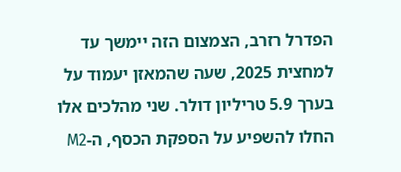הפדרל רזרב, הצמצום הזה יימשך עד למחצית 2025, שעה שהמאזן יעמוד על בערך 5.9 טריליון דולר. שני מהלכים אלו החלו להשפיע על הספקת הכסף, ה-M2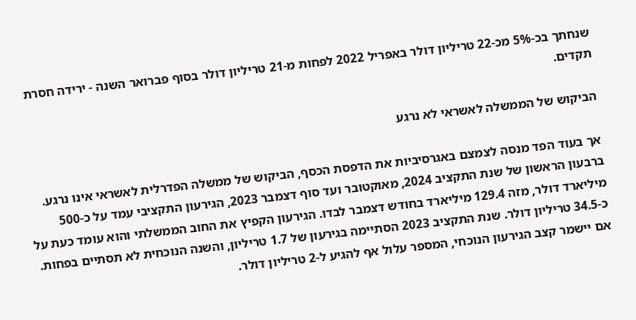שנחתך בכ-5% מכ-22 טריליון דולר באפריל 2022 לפחות מ-21 טריליון דולר בסוף פברואר השנה - ירידה חסרת תקדים.

הביקוש של הממשלה לאשראי לא נרגע

אך בעוד הפד מנסה לצמצם באגרסיביות את הדפסת הכסף, הביקוש של ממשלה הפדרלית לאשראי אינו נרגע. ברבעון הראשון של שנת התקציב 2024, מאוקטובר ועד סוף דצמבר 2023, הגירעון התקציבי עמד על כ-500 מיליארד דולר, מזה 129.4 מיליארד בחודש דצמבר לבדו. הגירעון הקפיץ את החוב הממשלתי והוא עומד כעת על כ-34.5 טריליון דולר. שנת התקציב 2023 הסתיימה בגירעון של 1.7 טריליון, והשנה הנוכחית לא תסתיים בפחות. אם יישמר קצב הגירעון הנוכחי, המספר עלול אף להגיע ל-2 טריליון דולר.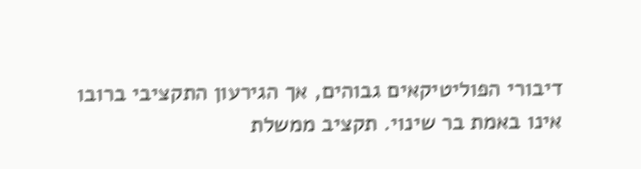דיבורי הפוליטיקאים גבוהים, אך הגירעון התקציבי ברובו אינו באמת בר שינוי. תקציב ממשלת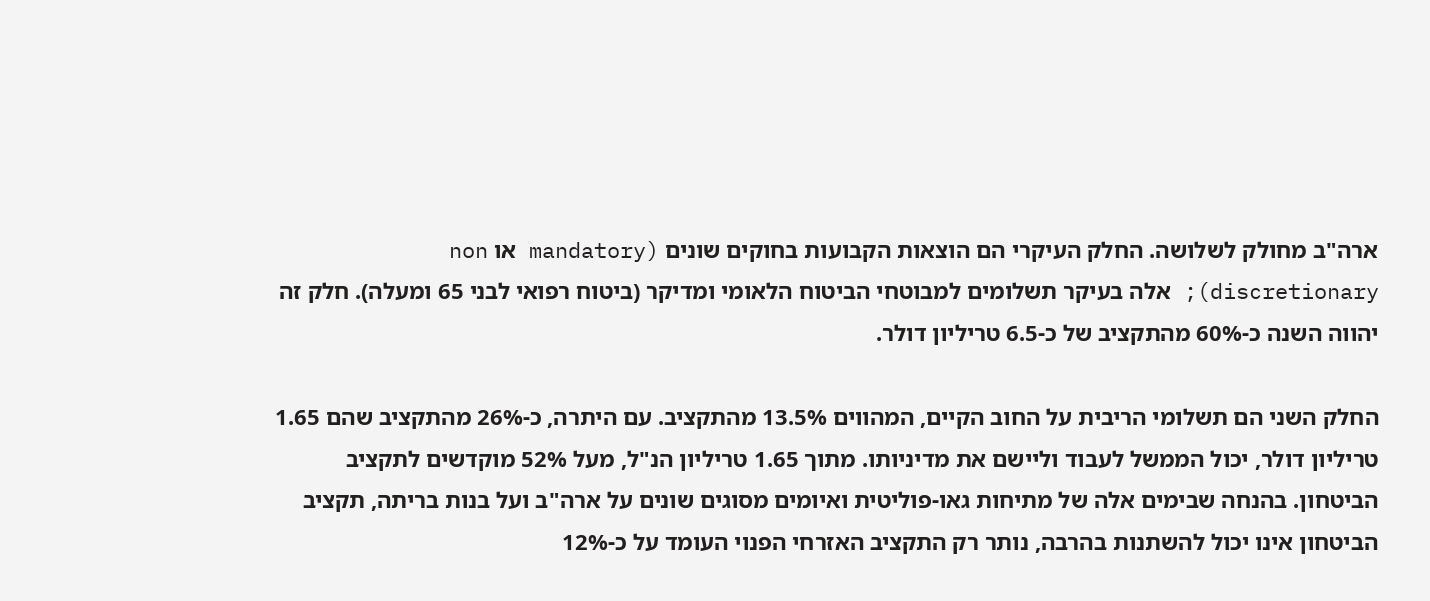ארה"ב מחולק לשלושה. החלק העיקרי הם הוצאות הקבועות בחוקים שונים (mandatory או non discretionary); אלה בעיקר תשלומים למבוטחי הביטוח הלאומי ומדיקר (ביטוח רפואי לבני 65 ומעלה). חלק זה יהווה השנה כ-60% מהתקציב של כ-6.5 טריליון דולר.

החלק השני הם תשלומי הריבית על החוב הקיים, המהווים 13.5% מהתקציב. עם היתרה, כ-26% מהתקציב שהם 1.65 טריליון דולר, יכול הממשל לעבוד וליישם את מדיניותו. מתוך 1.65 טריליון הנ"ל, מעל 52% מוקדשים לתקציב הביטחון. בהנחה שבימים אלה של מתיחות גאו-פוליטית ואיומים מסוגים שונים על ארה"ב ועל בנות בריתה, תקציב הביטחון אינו יכול להשתנות בהרבה, נותר רק התקציב האזרחי הפנוי העומד על כ-12%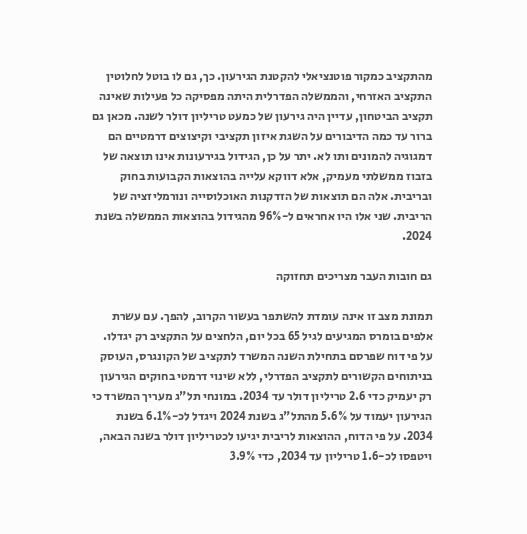מהתקציב כמקור פוטנציאלי להקטנת הגירעון. כך, גם לו בוטל לחלוטין התקציב האזרחי, והממשלה הפדרלית היתה מפסיקה כל פעילות שאינה תקציב הביטחון, עדיין היה גירעון של כמעט טריליון דולר לשנה. מכאן גם ברור עד כמה הדיבורים על השגת איזון תקציבי וקיצוצים דרמטיים הם דמגוגיה להמונים ותו לא. יתר על כן, הגידול בגירעונות אינו תוצאה של בזבוז ממשלתי מעמיק, אלא דווקא עלייה בהוצאות הקבועות בחוק ובריבית. אלה הם תוצאות של הזדקנות האוכלוסייה ונורמליזציה של הריבית. שני אלו היו אחראים ל-96% מהגידול בהוצאות הממשלה בשנת 2024.

גם חובות העבר מצריכים תחזוקה

תמונת מצב זו אינה עומדת להשתפר בעשור הקרוב, להפך. עם עשרת אלפים בומרס המגיעים לגיל 65 בכל יום, הלחצים על התקציב רק יגדלו. על פי דוח שפרסם בתחילת השנה המשרד לתקציב של הקונגרס, העוסק בניתוחים הקשורים לתקציב הפדרלי, ללא שינוי דרמטי בחוקים הגירעון רק יעמיק כדי 2.6 טריליון דולר עד 2034. במונחי תל"ג מעריך המשרד כי הגירעון יעמוד על 5.6% מהתל"ג בשנת 2024 ויגדל לכ-6.1% בשנת 2034. על פי הדוח, ההוצאות לריבית יגיעו לכטריליון דולר בשנה הבאה, ויטפסו לכ-1.6 טריליון עד 2034, כדי 3.9%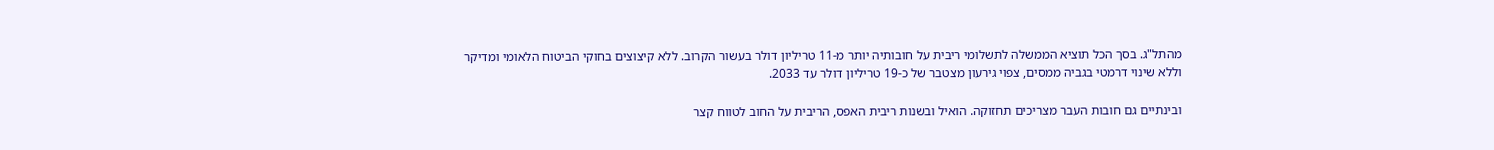מהתל"ג. בסך הכל תוציא הממשלה לתשלומי ריבית על חובותיה יותר מ-11 טריליון דולר בעשור הקרוב. ללא קיצוצים בחוקי הביטוח הלאומי ומדיקר וללא שינוי דרמטי בגביה ממסים, צפוי גירעון מצטבר של כ-19 טריליון דולר עד 2033.

ובינתיים גם חובות העבר מצריכים תחזוקה. הואיל ובשנות ריבית האפס, הריבית על החוב לטווח קצר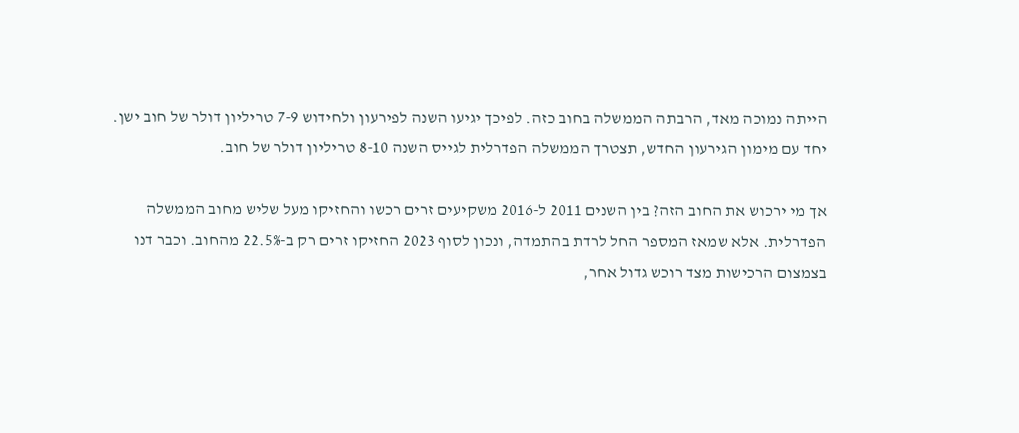הייתה נמוכה מאד, הרבתה הממשלה בחוב כזה. לפיכך יגיעו השנה לפירעון ולחידוש 7-9 טריליון דולר של חוב ישן. יחד עם מימון הגירעון החדש, תצטרך הממשלה הפדרלית לגייס השנה 8-10 טריליון דולר של חוב.

אך מי ירכוש את החוב הזה? בין השנים 2011 ל-2016 משקיעים זרים רכשו והחזיקו מעל שליש מחוב הממשלה הפדרלית. אלא שמאז המספר החל לרדת בהתמדה, ונכון לסוף 2023 החזיקו זרים רק ב-22.5% מהחוב. וכבר דנו בצמצום הרכישות מצד רוכש גדול אחר,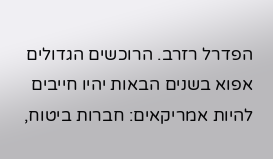הפדרל רזרב. הרוכשים הגדולים אפוא בשנים הבאות יהיו חייבים להיות אמריקאים: חברות ביטוח,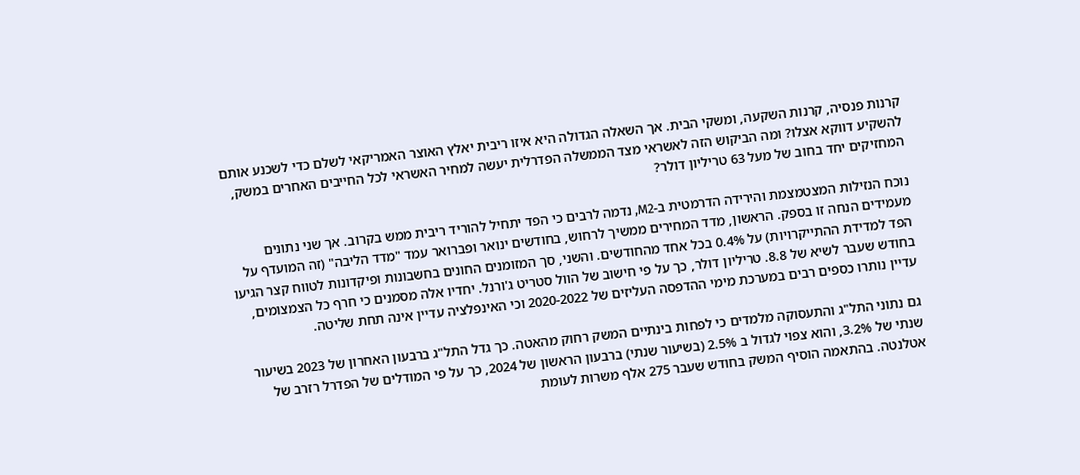קרנות פנסיה, קרנות השקעה, ומשקי הבית. אך השאלה הגדולה היא איזו ריבית יאלץ האוצר האמריקאי לשלם כדי לשכנע אותם להשקיע דווקא אצלו? ומה הביקוש הזה לאשראי מצד הממשלה הפדרלית יעשה למחיר האשראי לכל החייבים האחרים במשק, המחזיקים יחד בחוב של מעל 63 טריליון דולר?

נוכח הנזילות המצטמצמת והירידה הדרמטית ב-M2, נדמה לרבים כי הפד יתחיל להוריד ריבית ממש בקרוב. אך שני נתונים מעמידים הנחה זו בספק. הראשון, מדד המחירים ממשיך לרחוש, בחודשים ינואר ופברואר עמד "מדד הליבה" (זה המועדף על הפד למדידת ההתייקרויות) על 0.4% בכל אחד מהחודשים. והשני, סך המזומנים החונים בחשבונות ופיקדונות לטווח קצר הגיעו בחודש שעבר לשיא של 8.8. טריליון דולר, כך על פי חישוב של הוול סטריט ג'ורנל. יחדיו אלה מסמנים כי חרף כל הצמצומים, עדיין נותרו כספים רבים במערכת מימי ההדפסה העליזים של 2020-2022 וכי האינפלציה עדיין אינה תחת שליטה.

גם נתוני התל"ג והתעסוקה מלמדים כי לפחות בינתיים המשק רחוק מהאטה. כך גדל התל"ג ברבעון האחרון של 2023 בשיעור שנתי של 3.2%, והוא צפוי לגדול ב 2.5% (בשיעור שנתי) ברבעון הראשון של 2024, כך על פי המודלים של הפדרל רזרב של אטלנטה. בהתאמה הוסיף המשק בחודש שעבר 275 אלף משרות לעומת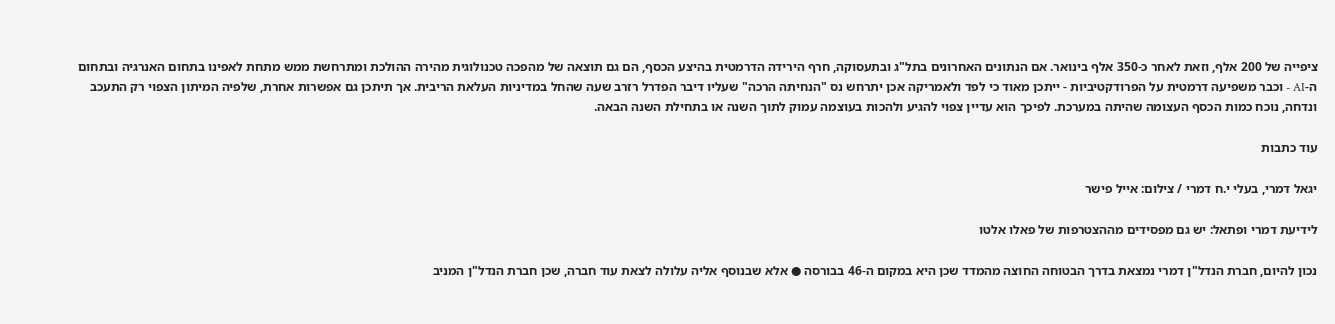ציפייה של 200 אלף, וזאת לאחר כ-350 אלף בינואר. אם הנתונים האחרונים בתל"ג ובתעסוקה, חרף הירידה הדרמטית בהיצע הכסף, הם גם תוצאה של מהפכה טכנולוגית מהירה ההולכת ומתרחשת ממש מתחת לאפינו בתחום האנרגיה ובתחום ה-AI - וכבר משפיעה דרמטית על הפרודקטיביות - ייתכן מאוד כי לפד ולאמריקה אכן יתרחש נס "הנחיתה הרכה" שעליו דיבר הפדרל רזרב שעה שהחל במדיניות העלאת הריבית. אך תיתכן גם אפשרות אחרת, שלפיה המיתון הצפוי רק התעכב ונדחה, נוכח כמות הכסף העצומה שהיתה במערכת. לפיכך הוא עדיין צפוי להגיע ולהכות בעוצמה עמוק לתוך השנה או בתחילת השנה הבאה.

עוד כתבות

יגאל דמרי, בעלי י.ח דמרי / צילום: אייל פישר

לידיעת דמרי ופתאל: יש גם מפסידים מההצטרפות של פאלו אלטו

נכון להיום, חברת הנדל"ן דמרי נמצאת בדרך הבטוחה החוצה מהמדד שכן היא במקום ה-46 בבורסה ● אלא שבנוסף אליה עלולה לצאת עוד חברה, שכן חברת הנדל"ן המניב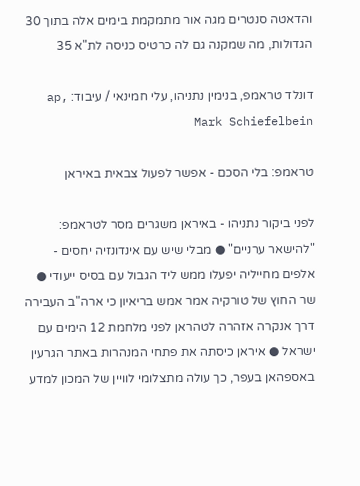והדאטה סנטרים מגה אור מתמקמת בימים אלה בתוך 30 הגדולות, מה שמקנה גם לה כרטיס כניסה לת"א 35

דונלד טראמפ, בנימין נתניהו, עלי חמינאי / עיבוד: ap, Mark Schiefelbein

טראמפ: בלי הסכם - אפשר לפעול צבאית באיראן

לפני ביקור נתניהו - באיראן משגרים מסר לטראמפ: "להישאר ערניים" ● מבלי שיש עם אינדונזיה יחסים - אלפים מחייליה יפעלו ממש ליד הגבול עם בסיס ייעודי ● שר החוץ של טורקיה אמר אמש בריאיון כי ארה"ב העבירה דרך אנקרה אזהרה לטהראן לפני מלחמת 12 הימים עם ישראל ● איראן כיסתה את פתחי המנהרות באתר הגרעין באספהאן בעפר, כך עולה מתצלומי לוויין של המכון למדע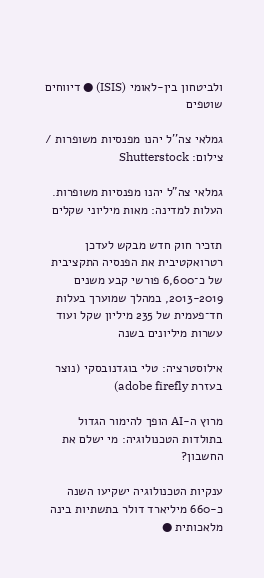ולביטחון בין-לאומי (ISIS) ● דיווחים שוטפים

גמלאי צה''ל יהנו מפנסיות משופרות / צילום: Shutterstock

גמלאי צה"ל יהנו מפנסיות משופרות. העלות למדינה: מאות מיליוני שקלים

תזכיר חוק חדש מבקש לעדכן רטרואקטיבית את הפנסיה התקציבית של כ־6,600 פורשי קבע משנים 2013-2019, במהלך שמוערך בעלות חד־פעמית של 235 מיליון שקל ועוד עשרות מיליונים בשנה

אילוסטרציה: טלי בוגדנובסקי (נוצר בעזרת adobe firefly)

מרוץ ה-AI הופך להימור הגדול בתולדות הטכנולוגיה: מי ישלם את החשבון?

ענקיות הטכנולוגיה ישקיעו השנה כ-660 מיליארד דולר בתשתיות בינה מלאכותית ●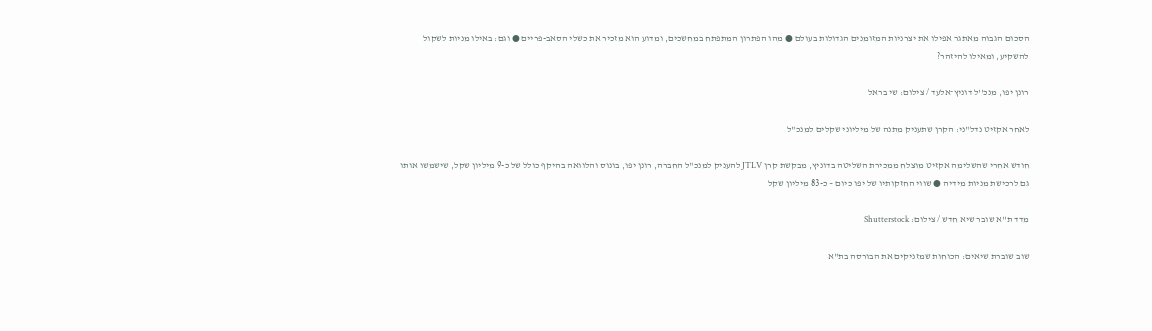הסכום הגבוה מאתגר אפילו את יצרניות המזומנים הגדולות בעולם ● מהו הפתרון המתפתח במחשכים, ומדוע הוא מזכיר את כשלי הסאב-פריים ● וגם: באילו מניות לשקול להשקיע, ומאילו להיזהר?

רונן יפו, מנכ''ל דוניץ־אלעד / צילום: שי בראל

לאחר אקזיט נדל"ני: הקרן שתעניק מתנה של מיליוני שקלים למנכ"ל

חודש אחרי שהשלימה אקזיט מוצלח ממכירת השליטה בדוניץ, מבקשת קרן JTLV להעניק למנכ"ל החברה, רונן יפו, בונוס והלוואה בהיקף כולל של כ-9 מיליון שקל, שישמשו אותו גם לרכישת מניות מידיה ● שווי החזקותיו של יפו כיום – כ-83 מיליון שקל

מדד ת''א שובר שיא חדש / צילום: Shutterstock

שוב שוברת שיאים: הכוחות שמזניקים את הבורסה בת"א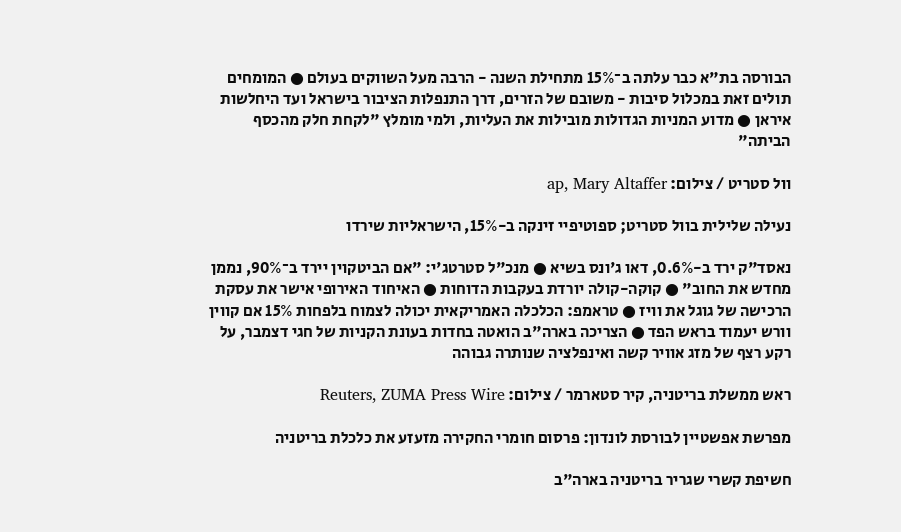הבורסה בת"א כבר עלתה ב־15% מתחילת השנה - הרבה מעל השווקים בעולם ● המומחים תולים זאת במכלול סיבות - משובם של הזרים, דרך התנפלות הציבור בישראל ועד היחלשות איראן ● מדוע המניות הגדולות מובילות את העליות, ולמי מומלץ "לקחת חלק מהכסף הביתה"

וול סטריט / צילום: ap, Mary Altaffer

נעילה שלילית בוול סטריט; ספוטיפיי זינקה ב-15%, הישראליות שירדו

נאסד"ק ירד ב-0.6%, דאו ג'ונס בשיא ● מנכ"ל סטרטג'י: "אם הביטקוין יירד ב־90%, נממן מחדש את החוב" ● קוקה-קולה יורדת בעקבות הדוחות ● האיחוד האירופי אישר את עסקת הרכישה של גוגל את וויז ● טראמפ: הכלכלה האמריקאית יכולה לצמוח בלפחות 15% אם קווין וורש יעמוד בראש הפד ● הצריכה בארה"ב הואטה בחדות בעונת הקניות של חגי דצמבר, על רקע רצף של מזג אוויר קשה ואינפלציה שנותרה גבוהה

ראש ממשלת בריטניה, קיר סטארמר / צילום: Reuters, ZUMA Press Wire

מפרשת אפשטיין לבורסת לונדון: פרסום חומרי החקירה מזעזע את כלכלת בריטניה

חשיפת קשרי שגריר בריטניה בארה"ב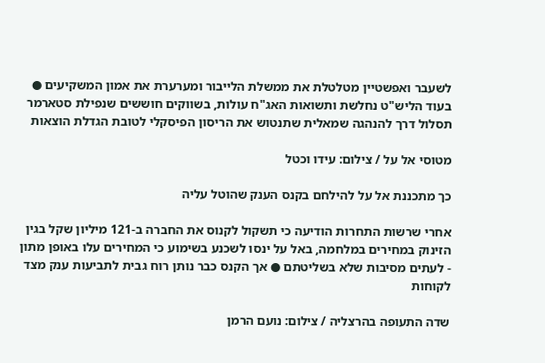לשעבר ואפשטיין מטלטלת את ממשלת הלייבור ומערערת את אמון המשקיעים ● בעוד הליש"ט נחלשת ותשואות האג"ח עולות, בשווקים חוששים שנפילת סטארמר תסלול דרך להנהגה שמאלית שתנטוש את הריסון הפיסקלי לטובת הגדלת הוצאות

מטוסי אל על / צילום: עידו וכטל

כך מתכננת אל על להילחם בקנס הענק שהוטל עליה

אחרי שרשות התחרות הודיעה כי תשקול לקנוס את החברה ב-121 מיליון שקל בגין הזינוק במחירים במלחמה, באל על ינסו לשכנע בשימוע כי המחירים עלו באופן מתון - לעתים מסיבות שלא בשליטתם ● אך הקנס כבר נותן רוח גבית לתביעות ענק מצד לקוחות

שדה התעופה בהרצליה / צילום: נועם הרמן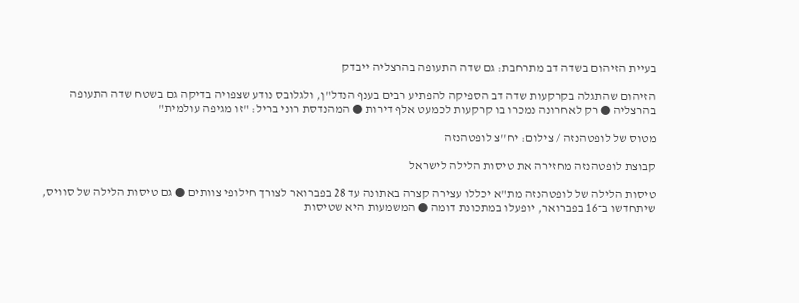בעיית הזיהום בשדה דב מתרחבת: גם שדה התעופה בהרצליה ייבדק

הזיהום שהתגלה בקרקעות שדה דב הספיקה להפתיע רבים בענף הנדל"ן, ולגלובס נודע שצפויה בדיקה גם בשטח שדה התעופה בהרצליה ● רק לאחרונה נמכרו בו קרקעות לכמעט אלף דירות ● המהנדסת רוני בריל: "זו מגיפה עולמית"

מטוס של לופטהנזה / צילום: יח''צ לופטהנזה

קבוצת לופטהנזה מחזירה את טיסות הלילה לישראל

טיסות הלילה של לופטהנזה מת"א יכללו עצירה קצרה באתונה עד 28 בפברואר לצורך חילופי צוותים ● גם טיסות הלילה של סוויס, שיתחדשו ב־16 בפברואר, יופעלו במתכונת דומה ● המשמעות היא שטיסות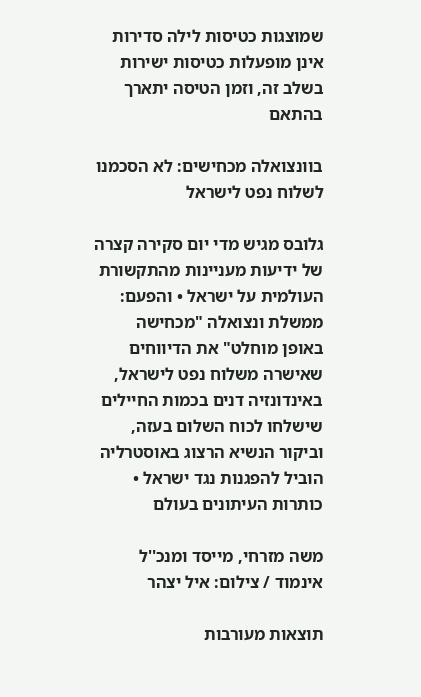שמוצגות כטיסות לילה סדירות אינן מופעלות כטיסות ישירות בשלב זה, וזמן הטיסה יתארך בהתאם

בוונצואלה מכחישים: לא הסכמנו לשלוח נפט לישראל

גלובס מגיש מדי יום סקירה קצרה של ידיעות מעניינות מהתקשורת העולמית על ישראל • והפעם: ממשלת ונצואלה "מכחישה באופן מוחלט" את הדיווחים שאישרה משלוח נפט לישראל, באינדונזיה דנים בכמות החיילים שישלחו לכוח השלום בעזה, וביקור הנשיא הרצוג באוסטרליה הוביל להפגנות נגד ישראל • כותרות העיתונים בעולם

משה מזרחי, מייסד ומנכ''ל אינמוד / צילום: איל יצהר

תוצאות מעורבות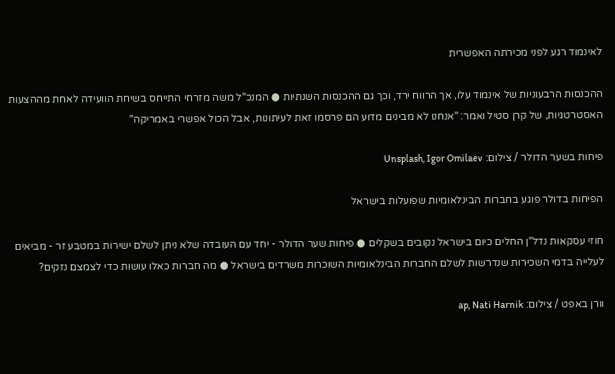לאינמוד רגע לפני מכירתה האפשרית

ההכנסות הרבעוניות של אינמוד עלו, אך הרווח ירד, וכך גם ההכנסות השנתיות ● המנכ"ל משה מזרחי התייחס בשיחת הוועידה לאחת מההצעות האסטרטגיות, של קרן סטיל ואמר: "אנחנו לא מבינים מדוע הם פרסמו זאת לעיתונות, אבל הכול אפשרי באמריקה"

פיחות בשער הדולר / צילום: Unsplash, Igor Omilaev

הפיחות בדולר פוגע בחברות הבינלאומיות שפועלות בישראל

חוזי עסקאות נדל"ן החלים כיום בישראל נקובים בשקלים ● פיחות שער הדולר - יחד עם העובדה שלא ניתן לשלם ישירות במטבע זר - מביאים לעלייה בדמי השכירות שנדרשות לשלם החברות הבינלאומיות השוכרות משרדים בישראל ● מה חברות כאלו עושות כדי לצמצם נזקים?

וורן באפט / צילום: ap, Nati Harnik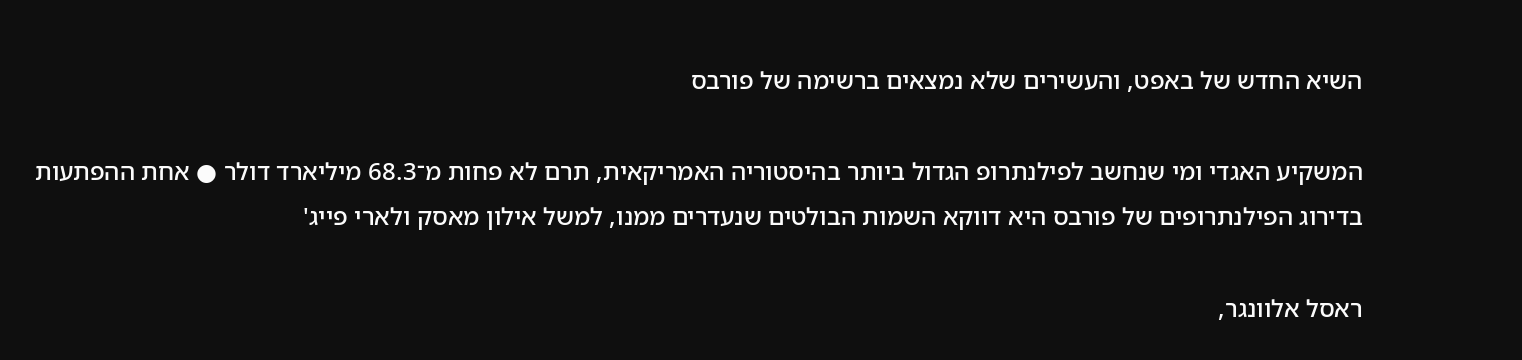השיא החדש של באפט, והעשירים שלא נמצאים ברשימה של פורבס

המשקיע האגדי ומי שנחשב לפילנתרופ הגדול ביותר בהיסטוריה האמריקאית, תרם לא פחות מ־68.3 מיליארד דולר ● אחת ההפתעות בדירוג הפילנתרופים של פורבס היא דווקא השמות הבולטים שנעדרים ממנו, למשל אילון מאסק ולארי פייג'

ראסל אלוונגר,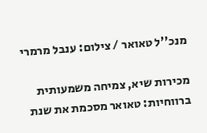מנכ''ל טאואר / צילום: ענבל מרמרי

מכירות שיא, צמיחה משמעותית ברווחיות: טאואר מסכמת את שנת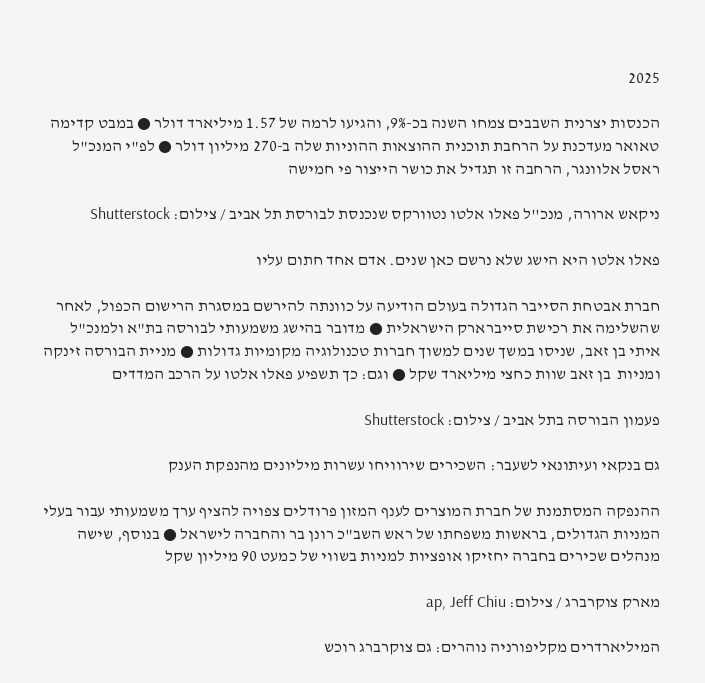2025

הכנסות יצרנית השבבים צמחו השנה בכ-9%, והגיעו לרמה של 1.57 מיליארד דולר ● במבט קדימה טאואר מעדכנת על הרחבת תוכנית ההוצאות ההוניות שלה ב-270 מיליון דולר ● לפ"י המנכ"ל ראסל אלוונגר, הרחבה זו תגדיל את כושר הייצור פי חמישה

ניקאש ארורה, מנכ''ל פאלו אלטו נטוורקס שנכנסת לבורסת תל אביב / צילום: Shutterstock

פאלו אלטו היא הישג שלא נרשם כאן שנים. אדם אחד חתום עליו

חברת אבטחת הסייבר הגדולה בעולם הודיעה על כוונתה להירשם במסגרת הרישום הכפול, לאחר שהשלימה את רכישת סייברארק הישראלית ● מדובר בהישג משמעותי לבורסה בת"א ולמנכ"ל איתי בן זאב, שניסו במשך שנים למשוך חברות טכנולוגיה מקומיות גדולות ● מניית הבורסה זינקה ומניות  בן זאב שוות כחצי מיליארד שקל ● וגם: כך תשפיע פאלו אלטו על הרכב המדדים

פעמון הבורסה בתל אביב / צילום: Shutterstock

גם בנקאי ועיתונאי לשעבר: השכירים שירוויחו עשרות מיליונים מהנפקת הענק

ההנפקה המסתמנת של חברת המוצרים לענף המזון פרודלים צפויה להציף ערך משמעותי עבור בעלי המניות הגדולים, בראשות משפחתו של ראש השב"כ רונן בר והחברה לישראל ● בנוסף, שישה מנהלים שכירים בחברה יחזיקו אופציות למניות בשווי של כמעט 90 מיליון שקל

מארק צוקרברג / צילום: ap, Jeff Chiu

המיליארדרים מקליפורניה נוהרים: גם צוקרברג רוכש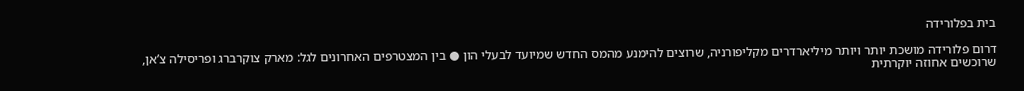בית בפלורידה

דרום פלורידה מושכת יותר ויותר מיליארדרים מקליפורניה, שרוצים להימנע מהמס החדש שמיועד לבעלי הון ● בין המצטרפים האחרונים לגל: מארק צוקרברג ופריסילה צ’אן, שרוכשים אחוזה יוקרתית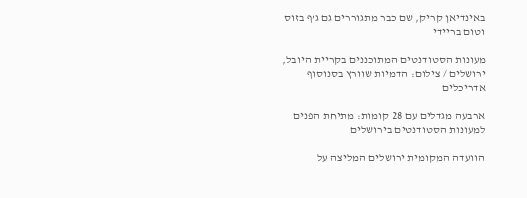באינדיאן קריק, שם כבר מתגוררים גם ג’ף בזוס וטום בריידי

מעונות הסטודנטים המתוכננים בקריית היובל, ירושלים / צילום: הדמיות שוורץ בסנוסוף אדריכלים

ארבעה מגדלים עם 28 קומות: מתיחת הפנים למעונות הסטודנטים בירושלים

הוועדה המקומית ירושלים המליצה על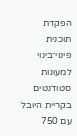הפקדת תוכנית פינוי־בינוי למעונות סטודנטים בקריית היובל עם 750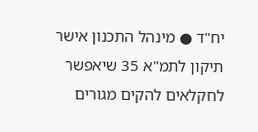יח"ד ● מינהל התכנון אישר תיקון לתמ"א 35 שיאפשר לחקלאים להקים מגורים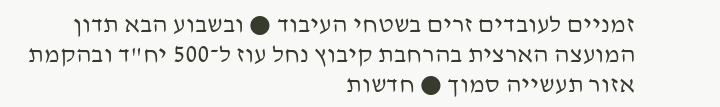זמניים לעובדים זרים בשטחי העיבוד ● ובשבוע הבא תדון המועצה הארצית בהרחבת קיבוץ נחל עוז ל־500 יח"ד ובהקמת אזור תעשייה סמוך ● חדשות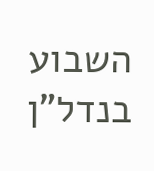השבוע בנדל"ן